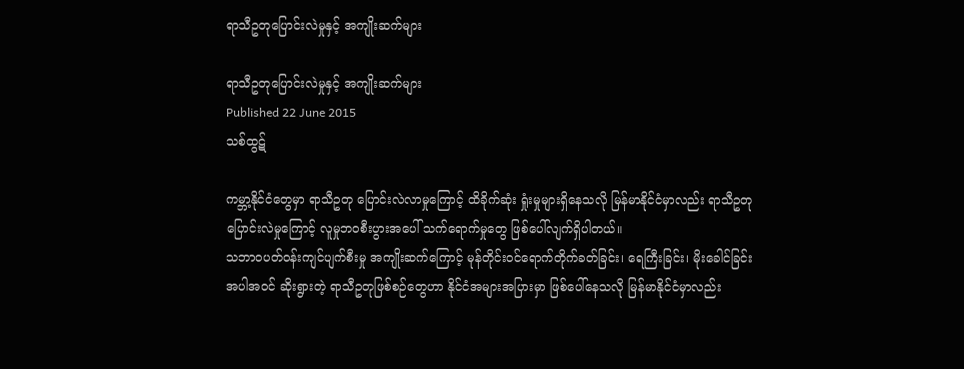ရာသီဥတုပြောင်းလဲမှုနှင့် အကျိုးဆက်များ

ရာသီဥတုပြောင်းလဲမှုနှင့် အကျိုးဆက်များ
Published 22 June 2015
သစ်ထွဋ်

ကမ္ဘာ့နိုင်ငံတွေမှာ ရာသီဥတု ပြောင်းလဲလာမှုကြောင့် ထိခိုက်ဆုံး ရှုံးမှုများရှိနေသလို မြန်မာနိုင်ငံမှာလည်း ရာသီဥတုပြောင်းလဲမှုကြောင့် လူမှုဘဝစီးပွားအပေါ် သက်ရောက်မှုတွေ ဖြစ်ပေါ်လျက်ရှိပါတယ်။
သဘာဝပတ်ဝန်းကျင်ပျက်စီးမှု အကျိုးဆက်ကြောင့် မုန်တိုင်းဝင်ရောက်တိုက်ခတ်ခြင်း၊ ရေကြီးခြင်း၊ မိုးခေါင်ခြင်း အပါအဝင် ဆိုးရွားတဲ့ ရာသီဥတုဖြစ်စဉ်တွေဟာ နိုင်ငံအများအပြားမှာ ဖြစ်ပေါ်နေသလို မြန်မာနိုင်ငံမှာလည်း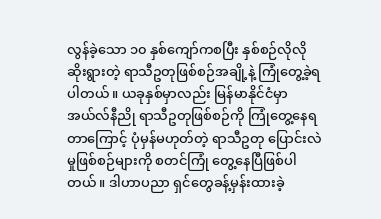လွန်ခဲ့သော ၁၀ နှစ်ကျော်ကစပြီး နှစ်စဉ်လိုလို ဆိုးရွားတဲ့ ရာသီဥတုဖြစ်စဉ်အချို့နဲ့ ကြုံတွေ့ခဲ့ရပါတယ်။ ယခုနှစ်မှာလည်း မြန်မာနိုင်ငံမှာ အယ်လ်နီညို ရာသီဥတုဖြစ်စဉ်ကို ကြုံတွေ့နေရတာကြောင့် ပုံမှန်မဟုတ်တဲ့ ရာသီဥတု ပြောင်းလဲမှုဖြစ်စဉ်များကို စတင်ကြုံ တွေ့နေပြီဖြစ်ပါတယ်။ ဒါဟာပညာ ရှင်တွေခန့်မှန်းထားခဲ့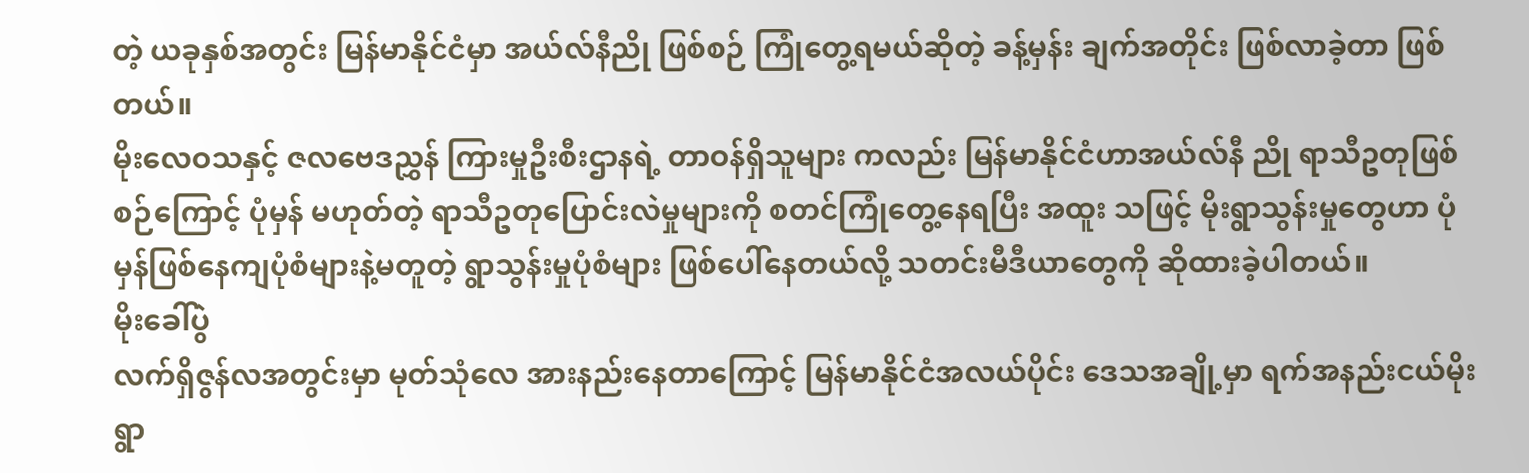တဲ့ ယခုနှစ်အတွင်း မြန်မာနိုင်ငံမှာ အယ်လ်နီညို ဖြစ်စဉ် ကြုံတွေ့ရမယ်ဆိုတဲ့ ခန့်မှန်း ချက်အတိုင်း ဖြစ်လာခဲ့တာ ဖြစ်တယ်။
မိုးလေဝသနှင့် ဇလဗေဒညွှန် ကြားမှုဦးစီးဌာနရဲ့ တာဝန်ရှိသူများ ကလည်း မြန်မာနိုင်ငံဟာအယ်လ်နီ ညို ရာသီဥတုဖြစ်စဉ်ကြောင့် ပုံမှန် မဟုတ်တဲ့ ရာသီဥတုပြောင်းလဲမှုများကို စတင်ကြုံတွေ့နေရပြီး အထူး သဖြင့် မိုးရွာသွန်းမှုတွေဟာ ပုံမှန်ဖြစ်နေကျပုံစံများနဲ့မတူတဲ့ ရွာသွန်းမှုပုံစံများ ဖြစ်ပေါ်နေတယ်လို့ သတင်းမီဒီယာတွေကို ဆိုထားခဲ့ပါတယ်။
မိုးခေါ်ပွဲ
လက်ရှိဇွန်လအတွင်းမှာ မုတ်သုံလေ အားနည်းနေတာကြောင့် မြန်မာနိုင်ငံအလယ်ပိုင်း ဒေသအချို့မှာ ရက်အနည်းငယ်မိုးရွာ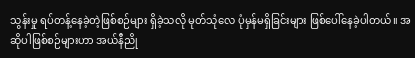သွန်းမှု ရပ်တန့်နေခဲ့တဲ့ဖြစ်စဉ်များ ရှိခဲ့သလို မုတ်သုံလေ ပုံမှန်မရှိခြင်းများ ဖြစ်ပေါ်နေခဲ့ပါတယ်။ အဆိုပါဖြစ်စဉ်များဟာ အယ်နီညို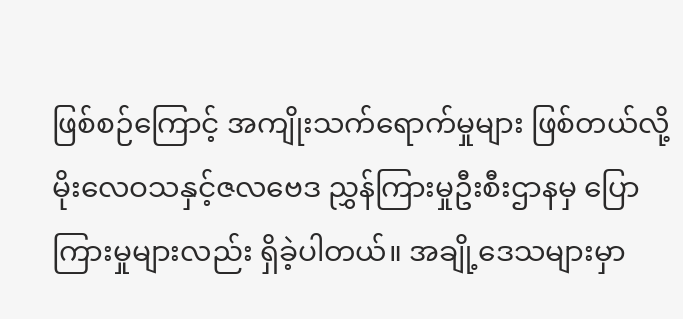ဖြစ်စဉ်ကြောင့် အကျိုးသက်ရောက်မှုများ ဖြစ်တယ်လို့ မိုးလေဝသနှင့်ဇလဗေဒ ညွှန်ကြားမှုဦးစီးဌာနမှ ပြောကြားမှုများလည်း ရှိခဲ့ပါတယ်။ အချို့ဒေသများမှာ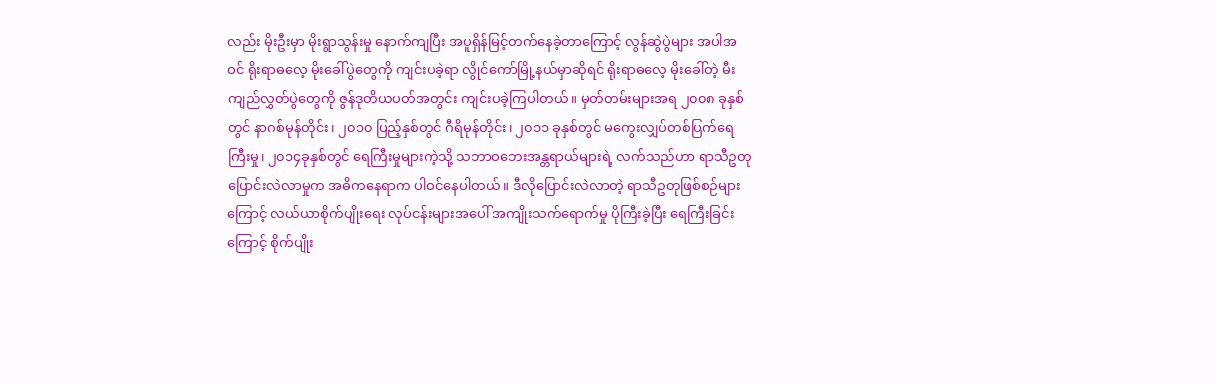လည်း မိုးဦးမှာ မိုးရွာသွန်းမှု နောက်ကျပြီး အပူရှိန်မြင့်တက်နေခဲ့တာကြောင့် လွန်ဆွဲပွဲများ အပါအဝင် ရိုးရာဓလေ့ မိုးခေါ်ပွဲတွေကို ကျင်းပခဲ့ရာ လွိုင်ကော်မြို့နယ်မှာဆိုရင် ရိုးရာဓလေ့ မိုးခေါ်တဲ့ မီးကျည်လွှတ်ပွဲတွေကို ဇွန်ဒုတိယပတ်အတွင်း ကျင်းပခဲ့ကြပါတယ်။ မှတ်တမ်းများအရ ၂၀၀၈ ခုနှစ်တွင် နာဂစ်မုန်တိုင်း၊ ၂၀၁၀ ပြည့်နှစ်တွင် ဂီရိမုန်တိုင်း၊ ၂၀၁၁ ခုနှစ်တွင် မကွေးလျှပ်တစ်ပြက်ရေ ကြီးမှု၊ ၂၀၁၄ခုနှစ်တွင် ရေကြီးမှုများကဲ့သို့ သဘာဝဘေးအန္တရာယ်များရဲ့ လက်သည်ဟာ ရာသီဥတုပြောင်းလဲလာမှုက အဓိကနေရာက ပါဝင်နေပါတယ်။ ဒီလိုပြောင်းလဲလာတဲ့ ရာသီဥတုဖြစ်စဉ်များကြောင့် လယ်ယာစိုက်ပျိုးရေး လုပ်ငန်းများအပေါ် အကျိုးသက်ရောက်မှု ပိုကြီးခဲ့ပြီး ရေကြီးခြင်းကြောင့် စိုက်ပျိုး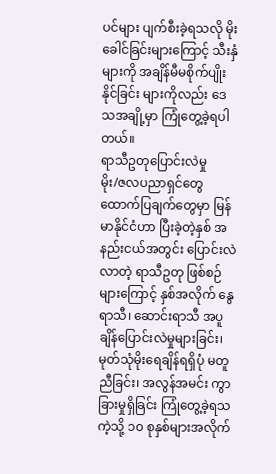ပင်များ ပျက်စီးခဲ့ရသလို မိုးခေါင်ခြင်းများကြောင့် သီးနှံများကို အချိန်မီမစိုက်ပျိုးနိုင်ခြင်း များကိုလည်း ဒေသအချို့မှာ ကြုံတွေ့ခဲ့ရပါတယ်။
ရာသီဥတုပြောင်းလဲမှု
မိုး/ဇလပညာရှင်တွေ ထောက်ပြချက်တွေမှာ မြန်မာနိုင်ငံဟာ ပြီးခဲ့တဲ့နှစ် အနည်းငယ်အတွင်း ပြောင်းလဲလာတဲ့ ရာသီဥတု ဖြစ်စဉ်များကြောင့် နှစ်အလိုက် နွေရာသီ၊ ဆောင်းရာသီ အပူချိန်ပြောင်းလဲမှုများခြင်း၊ မုတ်သုံမိုးရေချိန်ရရှိပုံ မတူညီခြင်း၊ အလွန်အမင်း ကွာခြားမှုရှိခြင်း ကြုံတွေ့ခဲ့ရသကဲ့သို့ ၁၀ စုနှစ်များအလိုက်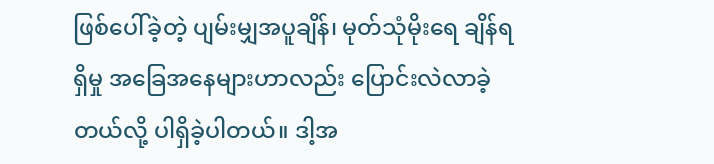ဖြစ်ပေါ်ခဲ့တဲ့ ပျမ်းမျှအပူချိန်၊ မုတ်သုံမိုးရေ ချိန်ရရှိမှု အခြေအနေများဟာလည်း ပြောင်းလဲလာခဲ့တယ်လို့ ပါရှိခဲ့ပါတယ်။ ဒါ့အ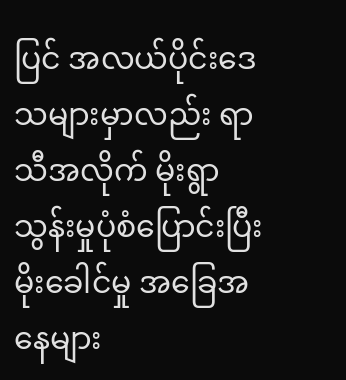ပြင် အလယ်ပိုင်းဒေသများမှာလည်း ရာသီအလိုက် မိုးရွာသွန်းမှုပုံစံပြောင်းပြီး မိုးခေါင်မှု အခြေအနေများ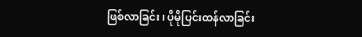ဖြစ်လာခြင်း၊ ပိုမိုပြင်းထန်လာခြင်း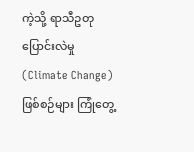ကဲ့သို့ ရာသီဥတုပြောင်းလဲမှု (Climate Change) ဖြစ်စဉ်များ ကြုံတွေ့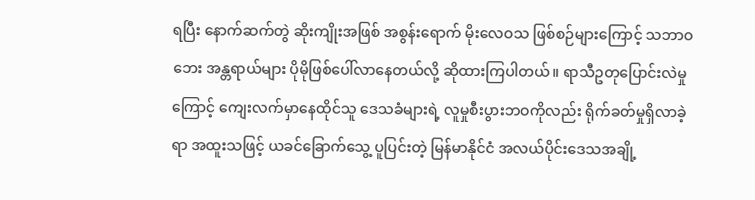ရပြီး နောက်ဆက်တွဲ ဆိုးကျိုးအဖြစ် အစွန်းရောက် မိုးလေဝသ ဖြစ်စဉ်များကြောင့် သဘာဝဘေး အန္တရာယ်များ ပိုမိုဖြစ်ပေါ်လာနေတယ်လို့ ဆိုထားကြပါတယ်။ ရာသီဥတုပြောင်းလဲမှုကြောင့် ကျေးလက်မှာနေထိုင်သူ ဒေသခံများရဲ့ လူမှုစီးပွားဘဝကိုလည်း ရိုက်ခတ်မှုရှိလာခဲ့ရာ အထူးသဖြင့် ယခင်ခြောက်သွေ့ ပူပြင်းတဲ့ မြန်မာနိုင်ငံ အလယ်ပိုင်းဒေသအချို့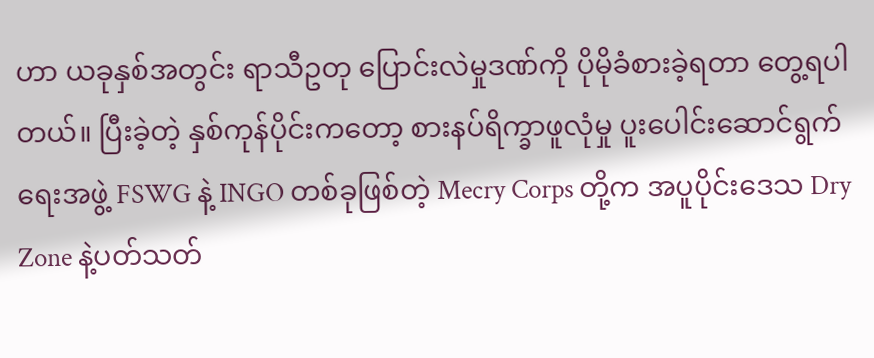ဟာ ယခုနှစ်အတွင်း ရာသီဥတု ပြောင်းလဲမှုဒဏ်ကို ပိုမိုခံစားခဲ့ရတာ တွေ့ရပါတယ်။ ပြီးခဲ့တဲ့ နှစ်ကုန်ပိုင်းကတော့ စားနပ်ရိက္ခာဖူလုံမှု ပူးပေါင်းဆောင်ရွက်ရေးအဖွဲ့ FSWG နဲ့ INGO တစ်ခုဖြစ်တဲ့ Mecry Corps တို့က အပူပိုင်းဒေသ Dry Zone နဲ့ပတ်သတ်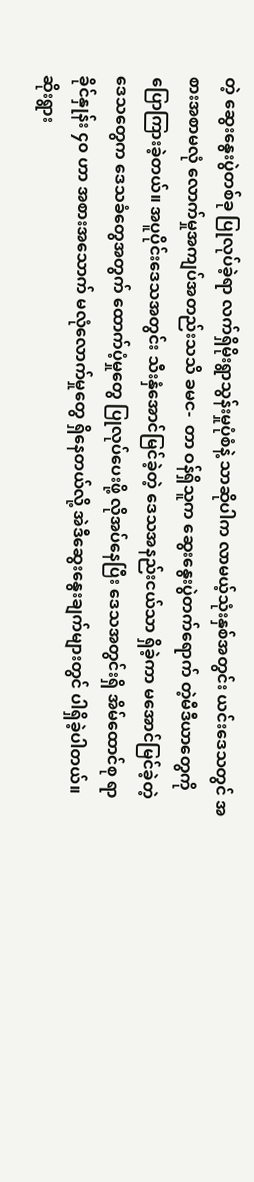တဲ့ ဆွေးနွေးပွဲတစ်ခု ပြုလုပ်ခဲ့ရာ လက်ရှိမိုးရွာသွန်းမှုပုံစံနဲ့ သာဆိုပါက လာမယ့်သုံးနှစ်အတွင်း ယင်းဒေသတွင် အစားအစာမလုံ လောက်မှုအကျပ်အတည်းသသိ ခမင-  တာ ဝန်ရှိသူက ဆွေးနွေးပွဲတက်ရောက် တဲ့မီဒီယာတွေကို ပြောကြားခဲ့တယ်။ အပူပိုင်းဒေသအတွင်း သီးနှံအောင်မြင်ခဲ့တဲ့ ဒေသအနည်းငယ်သာ ရှိခဲ့ကာ မအောင်မြင်ခဲ့တဲ့ ဒေသတွေက ဒေသခံတွေအတွက် ထောက်ပံ့မှုတွေ ပြုလုပ်ပေးဖို့ လိုအပ်နေပြီး ဒေသအတွင်းရှိ အိမ်ထောင်စု ရာခိုင်နှုန်း ၄၀ ဟာ အစားအသောက် မလုံလောက်မှုတွေ ရှိနေတယ်လို့ အဲဒီဆွေးနွေးချက်များတွင် ပါရှိခဲ့ပါတယ်။
ဆိုးရွား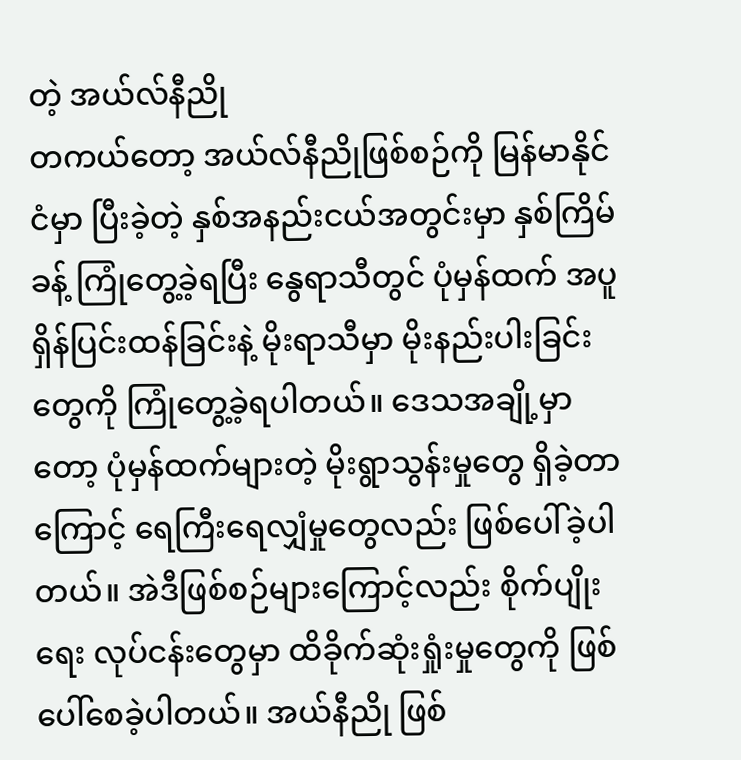တဲ့ အယ်လ်နီညို
တကယ်တော့ အယ်လ်နီညိုဖြစ်စဉ်ကို မြန်မာနိုင်ငံမှာ ပြီးခဲ့တဲ့ နှစ်အနည်းငယ်အတွင်းမှာ နှစ်ကြိမ်ခန့် ကြုံတွေ့ခဲ့ရပြီး နွေရာသီတွင် ပုံမှန်ထက် အပူရှိန်ပြင်းထန်ခြင်းနဲ့ မိုးရာသီမှာ မိုးနည်းပါးခြင်းတွေကို ကြုံတွေ့ခဲ့ရပါတယ်။ ဒေသအချို့မှာတော့ ပုံမှန်ထက်များတဲ့ မိုးရွာသွန်းမှုတွေ ရှိခဲ့တာကြောင့် ရေကြီးရေလျှံမှုတွေလည်း ဖြစ်ပေါ်ခဲ့ပါတယ်။ အဲဒီဖြစ်စဉ်များကြောင့်လည်း စိုက်ပျိုးရေး လုပ်ငန်းတွေမှာ ထိခိုက်ဆုံးရှုံးမှုတွေကို ဖြစ်ပေါ်စေခဲ့ပါတယ်။ အယ်နီညို ဖြစ်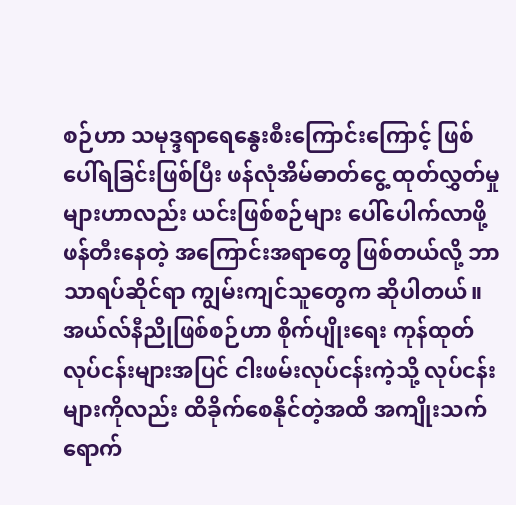စဉ်ဟာ သမုဒ္ဒရာရေနွေးစီးကြောင်းကြောင့် ဖြစ်ပေါ်ရခြင်းဖြစ်ပြီး ဖန်လုံအိမ်ဓာတ်ငွေ့ ထုတ်လွှတ်မှုများဟာလည်း ယင်းဖြစ်စဉ်များ ပေါ်ပေါက်လာဖို့ ဖန်တီးနေတဲ့ အကြောင်းအရာတွေ ဖြစ်တယ်လို့ ဘာသာရပ်ဆိုင်ရာ ကျွမ်းကျင်သူတွေက ဆိုပါတယ်။ အယ်လ်နီညိုဖြစ်စဉ်ဟာ စိုက်ပျိုးရေး ကုန်ထုတ်လုပ်ငန်းများအပြင် ငါးဖမ်းလုပ်ငန်းကဲ့သို့ လုပ်ငန်းများကိုလည်း ထိခိုက်စေနိုင်တဲ့အထိ အကျိုးသက်ရောက်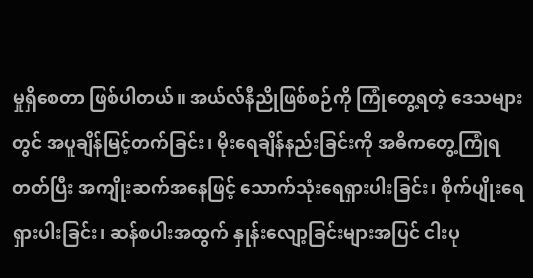မှုရှိစေတာ ဖြစ်ပါတယ်။ အယ်လ်နီညိုဖြစ်စဉ်ကို ကြုံတွေ့ရတဲ့ ဒေသများတွင် အပူချိန်မြင့်တက်ခြင်း၊ မိုးရေချိန်နည်းခြင်းကို အဓိကတွေ့ကြုံရတတ်ပြီး အကျိုးဆက်အနေဖြင့် သောက်သုံးရေရှားပါးခြင်း၊ စိုက်ပျိုးရေရှားပါးခြင်း၊ ဆန်စပါးအထွက် နှုန်းလျော့ခြင်းများအပြင် ငါးပု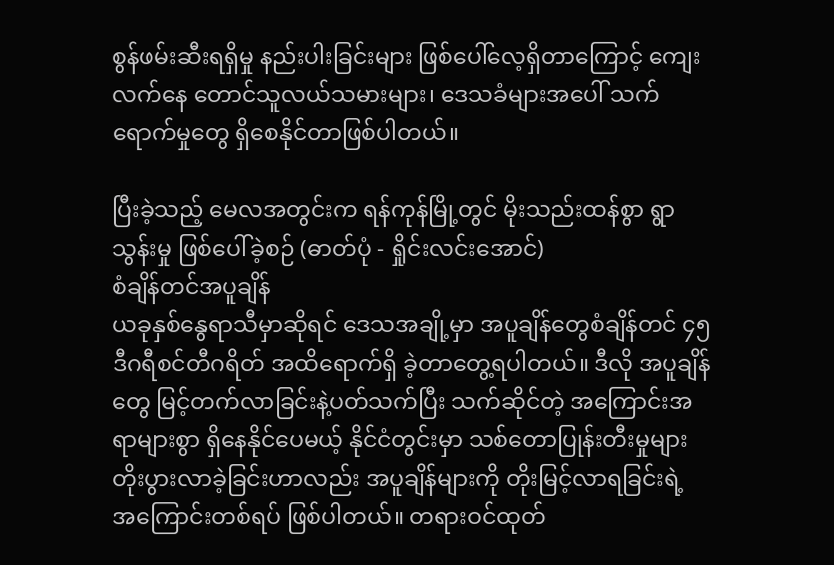စွန်ဖမ်းဆီးရရှိမှု နည်းပါးခြင်းများ ဖြစ်ပေါ်လေ့ရှိတာကြောင့် ကျေးလက်နေ တောင်သူလယ်သမားများ၊ ဒေသခံများအပေါ် သက်ရောက်မှုတွေ ရှိစေနိုင်တာဖြစ်ပါတယ်။

ပြီးခဲ့သည့် မေလအတွင်းက ရန်ကုန်မြို့တွင် မိုးသည်းထန်စွာ ရွာသွန်းမှု ဖြစ်ပေါ်ခဲ့စဉ် (ဓာတ်ပုံ - ရှိုင်းလင်းအောင်)
စံချိန်တင်အပူချိန်
ယခုနှစ်နွေရာသီမှာဆိုရင် ဒေသအချို့မှာ အပူချိန်တွေစံချိန်တင် ၄၅ ဒီဂရီစင်တီဂရိတ် အထိရောက်ရှိ ခဲ့တာတွေ့ရပါတယ်။ ဒီလို အပူချိန်တွေ မြင့်တက်လာခြင်းနဲ့ပတ်သက်ပြီး သက်ဆိုင်တဲ့ အကြောင်းအရာများစွာ ရှိနေနိုင်ပေမယ့် နိုင်ငံတွင်းမှာ သစ်တောပြုန်းတီးမှုများ တိုးပွားလာခဲ့ခြင်းဟာလည်း အပူချိန်များကို တိုးမြင့်လာရခြင်းရဲ့ အကြောင်းတစ်ရပ် ဖြစ်ပါတယ်။ တရားဝင်ထုတ်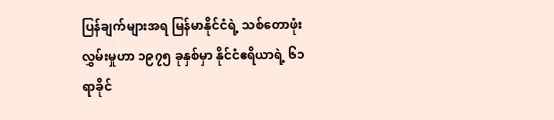ပြန်ချက်များအရ မြန်မာနိုင်ငံရဲ့ သစ်တောဖုံးလွှမ်းမှုဟာ ၁၉၇၅ ခုနှစ်မှာ နိုင်ငံဧရိယာရဲ့ ၆၁ ရာခိုင်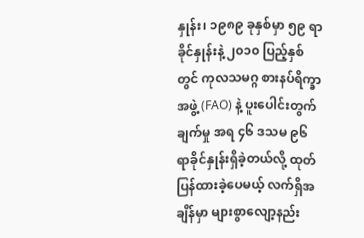နှုန်း၊ ၁၉၈၉ ခုနှစ်မှာ ၅၉ ရာခိုင်နှုန်းနဲ့ ၂၀၁၀ ပြည့်နှစ်တွင် ကုလသမဂ္ဂ စားနပ်ရိက္ခာ အဖွဲ့ (FAO) နဲ့ ပူးပေါင်းတွက်ချက်မှု အရ ၄၆ ဒသမ ၉၆ ရာခိုင်နှုန်းရှိခဲ့တယ်လို့ ထုတ်ပြန်ထားခဲ့ပေမယ့် လက်ရှိအချိန်မှာ များစွာလျော့နည်း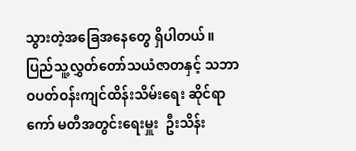သွားတဲ့အခြေအနေတွေ ရှိပါတယ်။ ပြည်သူ့လွှတ်တော်သယံဇာတနှင့် သဘာဝပတ်ဝန်းကျင်ထိန်းသိမ်းရေး ဆိုင်ရာကော် မတီအတွင်းရေးမှူး  ဦးသိန်း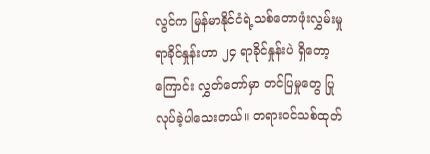လွင်က မြန်မာနိုင်ငံရဲ့သစ်တောဖုံးလွှမ်းမှု ရာခိုင်နှုန်းဟာ ၂၄ ရာခိုင်နှုန်းပဲ ရှိတော့ကြောင်း လွှတ်တော်မှာ တင်ပြမှုတွေ ပြုလုပ်ခဲ့ပါသေးတယ်။ တရားဝင်သစ်ထုတ်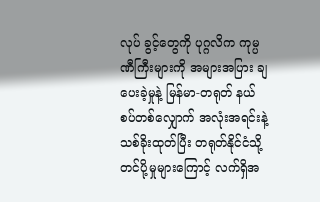လုပ် ခွင့်တွေကို ပုဂ္ဂလိက ကုမ္ပဏီကြီးများကို အများအပြား ချပေးခဲ့မှုနဲ့ မြန်မာ-တရုတ် နယ်စပ်တစ်လျှောက် အလုံးအရင်းနဲ့ သစ်ခိုးထုတ်ပြီး တရုတ်နိုင်ငံသို့ တင်ပို့မှုများကြောင့် လက်ရှိအ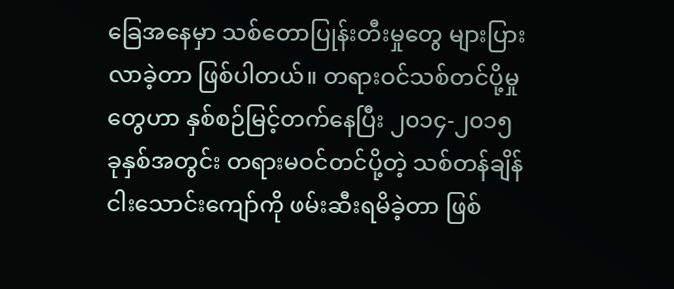ခြေအနေမှာ သစ်တောပြုန်းတီးမှုတွေ များပြားလာခဲ့တာ ဖြစ်ပါတယ်။ တရားဝင်သစ်တင်ပို့မှုတွေဟာ နှစ်စဉ်မြင့်တက်နေပြီး ၂၀၁၄-၂၀၁၅ ခုနှစ်အတွင်း တရားမဝင်တင်ပို့တဲ့ သစ်တန်ချိန် ငါးသောင်းကျော်ကို ဖမ်းဆီးရမိခဲ့တာ ဖြစ်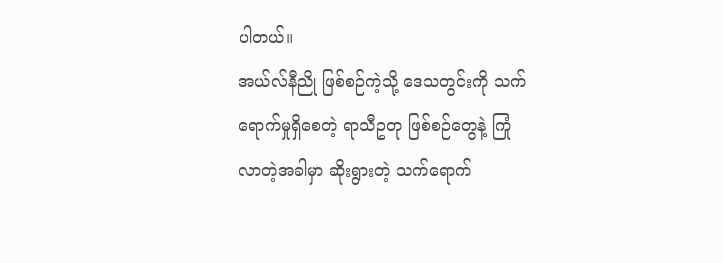ပါတယ်။
အယ်လ်နီညို ဖြစ်စဉ်ကဲ့သို့ ဒေသတွင်းကို သက်ရောက်မှုရှိစေတဲ့ ရာသီဥတု ဖြစ်စဉ်တွေနဲ့ ကြုံလာတဲ့အခါမှာ ဆိုးရွားတဲ့ သက်ရောက်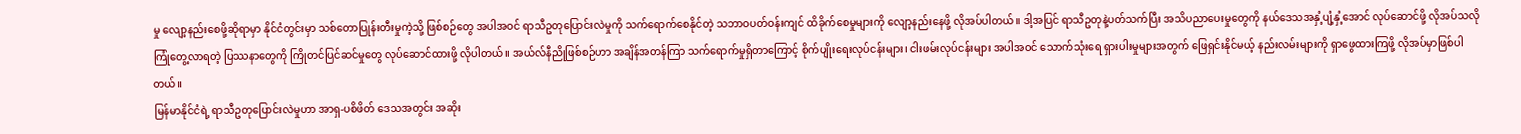မှု လျော့နည်းစေဖို့ဆိုရာမှာ နိုင်ငံတွင်းမှာ သစ်တောပြုန်းတီးမှုကဲ့သို့ ဖြစ်စဉ်တွေ အပါအဝင် ရာသီဥတုပြောင်းလဲမှုကို သက်ရောက်စေနိုင်တဲ့ သဘာဝပတ်ဝန်းကျင် ထိခိုက်စေမှုများကို လျော့နည်းနေဖို့ လိုအပ်ပါတယ်။ ဒါ့အပြင် ရာသီဥတုနဲ့ပတ်သက်ပြီး အသိပညာပေးမှုတွေကို နယ်ဒေသအနှံ့ပျံ့နှံ့အောင် လုပ်ဆောင်ဖို့ လိုအပ်သလို ကြုံတွေ့လာရတဲ့ ပြဿနာတွေကို ကြိုတင်ပြင်ဆင်မှုတွေ လုပ်ဆောင်ထားဖို့ လိုပါတယ်။ အယ်လ်နီညိုဖြစ်စဉ်ဟာ အချိန်အတန်ကြာ သက်ရောက်မှုရှိတာကြောင့် စိုက်ပျိုးရေးလုပ်ငန်းများ၊ ငါးဖမ်းလုပ်ငန်းများ အပါအဝင် သောက်သုံးရေ ရှားပါးမှုများအတွက် ဖြေရှင်းနိုင်မယ့် နည်းလမ်းများကို ရှာဖွေထားကြဖို့ လိုအပ်မှာဖြစ်ပါတယ်။
မြန်မာနိုင်ငံရဲ့ ရာသီဥတုပြောင်းလဲမှုဟာ အာရှ-ပစိဖိတ် ဒေသအတွင်း အဆိုး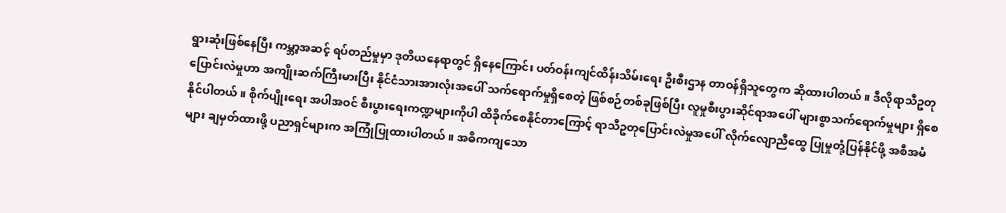ရွားဆုံးဖြစ်နေပြီး ကမ္ဘာ့အဆင့် ရပ်တည်မှုမှာ ဒုတိယနေရာတွင် ရှိနေကြောင်း ပတ်ဝန်းကျင်ထိန်းသိမ်းရေး ဦးစီးဌာန တာဝန်ရှိသူတွေက ဆိုထားပါတယ်။ ဒီလိုရာသီဥတု ပြောင်းလဲမှုဟာ အကျိုးဆက်ကြီးမားပြီး နိုင်ငံသားအားလုံးအပေါ် သက်ရောက်မှုရှိစေတဲ့ ဖြစ်စဉ်တစ်ခုဖြစ်ပြီး လူမှုစီးပွားဆိုင်ရာအပေါ် များစွာသက်ရောက်မှုများ ရှိစေနိုင်ပါတယ်။ စိုက်ပျိုးရေး အပါအဝင် စီးပွားရေးကဏ္ဍများကိုပါ ထိခိုက်စေနိုင်တာကြောင့် ရာသီဥတုပြောင်းလဲမှုအပေါ် လိုက်လျောညီထွေ ပြုမှုတုံ့ပြန်နိုင်ဖို့ အစီအမံများ ချမှတ်ထားဖို့ ပညာရှင်များက အကြုံပြုထားပါတယ်။ အဓိကကျသော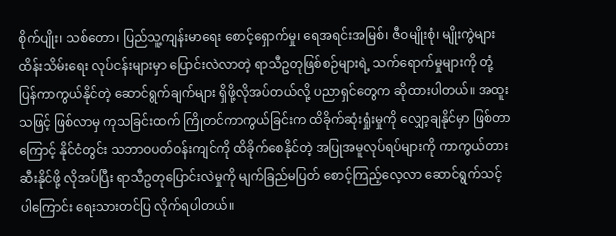စိုက်ပျိုး၊ သစ်တော၊ ပြည်သူ့ကျန်းမာရေး စောင့်ရှောက်မှု၊ ရေအရင်းအမြစ်၊ ဇီဝမျိုးစုံ၊ မျိုးကွဲများ ထိန်းသိမ်းရေး လုပ်ငန်းများမှာ ပြောင်းလဲလာတဲ့ ရာသီဥတုဖြစ်စဉ်များရဲ့ သက်ရောက်မှုများကို တုံ့ပြန်ကာကွယ်နိုင်တဲ့ ဆောင်ရွက်ချက်များ ရှိဖို့လိုအပ်တယ်လို့ ပညာရှင်တွေက ဆိုထားပါတယ်။ အထူးသဖြင့် ဖြစ်လာမှ ကုသခြင်းထက် ကြိုတင်ကာကွယ်ခြင်းက ထိခိုက်ဆုံးရှုံးမှုကို လျှော့ချနိုင်မှာ ဖြစ်တာကြောင့် နိုင်ငံတွင်း သဘာဝပတ်ဝန်းကျင်ကို ထိခိုက်စေနိုင်တဲ့ အပြုအမူလုပ်ရပ်များကို ကာကွယ်တားဆီးနိုင်ဖို့ လိုအပ်ပြီး ရာသီဥတုပြောင်းလဲမှုကို မျက်ခြည်မပြတ် စောင့်ကြည့်လေ့လာ ဆောင်ရွက်သင့်ပါကြောင်း ရေးသားတင်ပြ လိုက်ရပါတယ်။